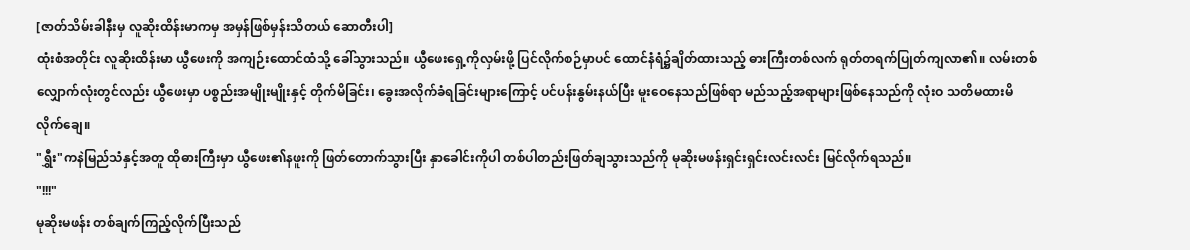[ဇာတ်သိမ်းခါနီးမှ လူဆိုးထိန်းမာကမှ အမှန်ဖြစ်မှန်းသိတယ် ဆောတီးပါ]
ထုံးစံအတိုင်း လူဆိုးထိန်းမာ ယွီဖေးကို အကျဉ်းထောင်ထံသို့ ခေါ်သွားသည်။ ယွီဖေးရှေ့ကိုလှမ်းဖို့ ပြင်လိုက်စဉ်မှာပင် ထောင်နံရံ၌ချိတ်ထားသည့် ဓားကြီးတစ်လက် ရုတ်တရက်ပြုတ်ကျလာ၏။ လမ်းတစ်လျှောက်လုံးတွင်လည်း ယွီဖေးမှာ ပစ္စည်းအမျိုးမျိုးနှင့် တိုက်မိခြင်း၊ ခွေးအလိုက်ခံရခြင်းများကြောင့် ပင်ပန်းနွမ်းနယ်ပြီး မူးဝေနေသည်ဖြစ်ရာ မည်သည့်အရာများဖြစ်နေသည်ကို လုံးဝ သတိမထားမိလိုက်ချေ။
"ရွှီး"ကနဲမြည်သံနှင့်အတူ ထိုဓားကြီးမှာ ယွီဖေး၏နဖူးကို ဖြတ်တောက်သွားပြီး နှာခေါင်းကိုပါ တစ်ပါတည်းဖြတ်ချသွားသည်ကို မုဆိုးမဖန်းရှင်းရှင်းလင်းလင်း မြင်လိုက်ရသည်။
"!!!"
မုဆိုးမဖန်း တစ်ချက်ကြည့်လိုက်ပြီးသည်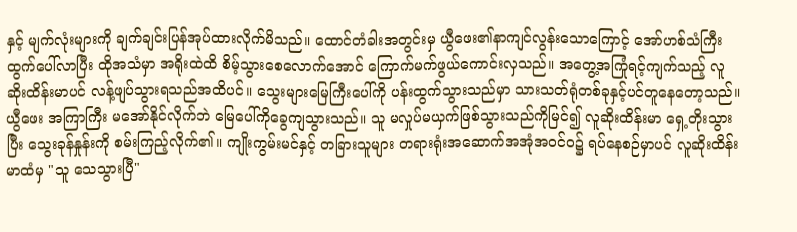နှင့် မျက်လုံးများကို ချက်ချင်းပြန်အုပ်ထားလိုက်မိသည်။ ထောင်တံခါးအတွင်းမှ ယွီဖေး၏နာကျင်လွန်းသောကြောင့် အော်ဟစ်သံကြီးထွက်ပေါ်လာပြီး ထိုအသံမှာ အရိုးထဲထိ စိမ့်သွားစေလောက်အောင် ကြောက်မက်ဖွယ်ကောင်းလှသည်။ အတွေ့အကြုံရင့်ကျက်သည့် လူဆိုးထိန်းမာပင် လန့်ဖျပ်သွားရသည်အထိပင်။ သွေးများမြေကြီးပေါ်ကို ပန်းထွက်သွားသည်မှာ သားသတ်ရုံတစ်ခုနှင့်ပင်တူနေတော့သည်။ ယွီဖေး အကြာကြီး မအော်နိုင်လိုက်ဘဲ မြေပေါ်ကိုခွေကျသွားသည်။ သူ မလှုပ်မယှက်ဖြစ်သွားသည်ကိုမြင်၍ လူဆိုးထိန်းမာ ရှေ့တိုးသွားပြီး သွေးခုန်နှုန်းကို စမ်းကြည့်လိုက်၏။ ကျိုးကွမ်းမင်နှင့် တခြားသူများ တရားရုံးအဆောက်အအုံအဝင်ဝ၌ ရပ်နေစဉ်မှာပင် လူဆိုးထိန်းမာထံမှ "သူ သေသွားပြီ"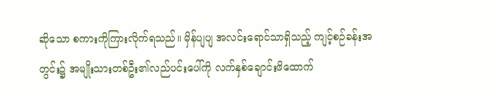ဆိုသော စကားကိုကြားလိုက်ရသည်။ မှိန်ပျပျ အလင်းရောင်သာရှိသည့် ကျင့်စဉ်ခန်းအတွင်း၌ အမျိုးသားတစ်ဦး၏လည်ပင်းပေါ်ကို လက်နှစ်ချောင်းဖိထောက်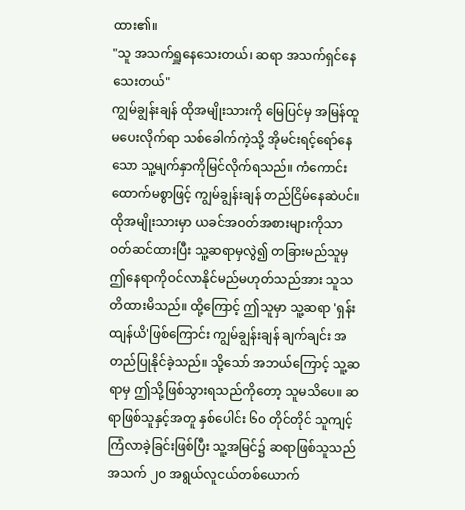ထား၏။
"သူ အသက်ရှူနေသေးတယ်၊ ဆရာ အသက်ရှင်နေသေးတယ်"
ကျွမ်ချွန်းချန် ထိုအမျိုးသားကို မြေပြင်မှ အမြန်ထူမပေးလိုက်ရာ သစ်ခေါက်ကဲ့သို့ အိုမင်းရင့်ရော်နေသော သူ့မျက်နှာကိုမြင်လိုက်ရသည်။ ကံကောင်းထောက်မစွာဖြင့် ကျွမ်ချွန်းချန် တည်ငြိမ်နေဆဲပင်။ ထိုအမျိုးသားမှာ ယခင်အဝတ်အစားများကိုသာ ဝတ်ဆင်ထားပြီး သူ့ဆရာမှလွဲ၍ တခြားမည်သူမှ ဤနေရာကိုဝင်လာနိုင်မည်မဟုတ်သည်အား သူသတိထားမိသည်။ ထို့ကြောင့် ဤသူမှာ သူ့ဆရာ 'ရှန်းထျန်ယိ'ဖြစ်ကြောင်း ကျွမ်ချွန်းချန် ချက်ချင်း အတည်ပြုနိုင်ခဲ့သည်။ သို့သော် အဘယ်ကြောင့် သူ့ဆရာမှ ဤသို့ဖြစ်သွားရသည်ကိုတော့ သူမသိပေ။ ဆရာဖြစ်သူနှင့်အတူ နှစ်ပေါင်း ၆၀ တိုင်တိုင် သူကျင့်ကြံလာခဲ့ခြင်းဖြစ်ပြီး သူ့အမြင်၌ ဆရာဖြစ်သူသည် အသက် ၂၀ အရွယ်လူငယ်တစ်ယောက်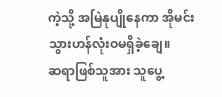ကဲ့သို့ အမြဲနုပျိုနေကာ အိုမင်းသွားဟန်လုံးဝမရှိခဲ့ချေ။
ဆရာဖြစ်သူအား သူပွေ့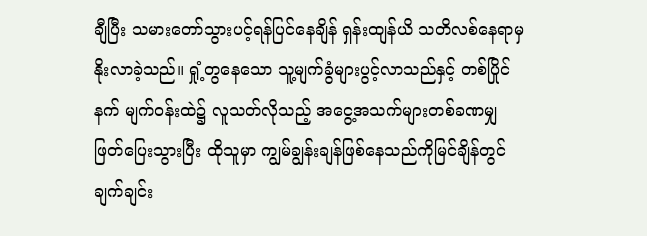ချီပြီး သမားတော်သွားပင့်ရန်ပြင်နေချိန် ရှန်းထျန်ယိ သတိလစ်နေရာမှ နိုးလာခဲ့သည်။ ရှုံ့တွနေသော သူ့မျက်ခွံများပွင့်လာသည်နှင့် တစ်ပြိုင်နက် မျက်ဝန်းထဲ၌ လူသတ်လိုသည့် အငွေ့အသက်များတစ်ခဏမျှ ဖြတ်ပြေးသွားပြီး ထိုသူမှာ ကျွမ်ချွန်းချန်ဖြစ်နေသည်ကိုမြင်ချိန်တွင် ချက်ချင်း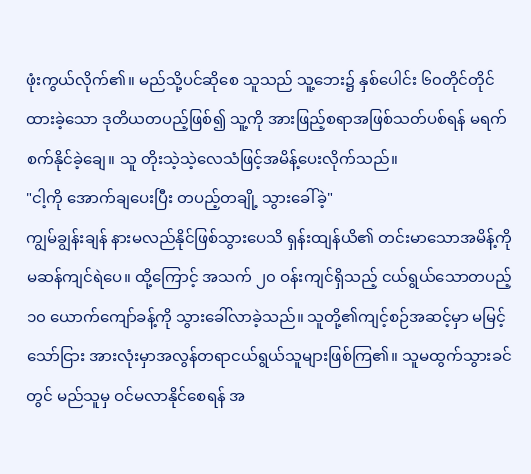ဖုံးကွယ်လိုက်၏။ မည်သို့ပင်ဆိုစေ သူသည် သူ့ဘေး၌ နှစ်ပေါင်း ၆၀တိုင်တိုင် ထားခဲ့သော ဒုတိယတပည့်ဖြစ်၍ သူ့ကို အားဖြည့်စရာအဖြစ်သတ်ပစ်ရန် မရက်စက်နိုင်ခဲ့ချေ။ သူ တိုးသဲ့သဲ့လေသံဖြင့်အမိန့်ပေးလိုက်သည်။
"ငါ့ကို အောက်ချပေးပြီး တပည့်တချို့ သွားခေါ်ခဲ့"
ကျွမ်ချွန်းချန် နားမလည်နိုင်ဖြစ်သွားပေသိ ရှန်းထျန်ယိ၏ တင်းမာသောအမိန့်ကို မဆန်ကျင်ရဲပေ။ ထို့ကြောင့် အသက် ၂၀ ဝန်းကျင်ရှိသည့် ငယ်ရွယ်သောတပည့် ၁၀ ယောက်ကျော်ခန့်ကို သွားခေါ်လာခဲ့သည်။ သူတို့၏ကျင့်စဉ်အဆင့်မှာ မမြင့်သော်ငြား အားလုံးမှာအလွန်တရာငယ်ရွယ်သူများဖြစ်ကြ၏။ သူမထွက်သွားခင်တွင် မည်သူမှ ဝင်မလာနိုင်စေရန် အ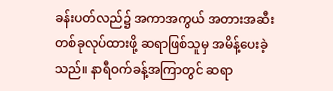ခန်းပတ်လည်၌ အကာအကွယ် အတားအဆီးတစ်ခုလုပ်ထားဖို့ ဆရာဖြစ်သူမှ အမိန့်ပေးခဲ့သည်။ နာရီဝက်ခန့်အကြာတွင် ဆရာ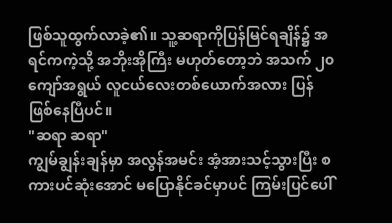ဖြစ်သူထွက်လာခဲ့၏။ သူ့ဆရာကိုပြန်မြင်ရချိန်၌ အရင်ကကဲ့သို့ အဘိုးအိုကြီး မဟုတ်တော့ဘဲ အသက် ၂၀ ကျော်အရွယ် လူငယ်လေးတစ်ယောက်အလား ပြန်ဖြစ်နေပြီပင်။
"ဆရာ ဆရာ"
ကျွမ်ချွန်းချန်မှာ အလွန်အမင်း အံ့အားသင့်သွားပြီး စကားပင်ဆုံးအောင် မပြောနိုင်ခင်မှာပင် ကြမ်းပြင်ပေါ်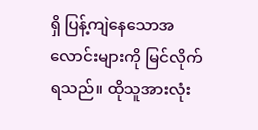ရှိ ပြန့်ကျဲနေသောအလောင်းများကို မြင်လိုက်ရသည်။ ထိုသူအားလုံး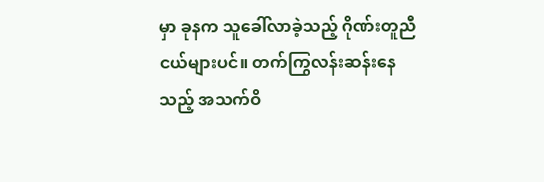မှာ ခုနက သူခေါ်လာခဲ့သည့် ဂိုဏ်းတူညီငယ်များပင်။ တက်ကြွလန်းဆန်းနေသည့် အသက်ဝိ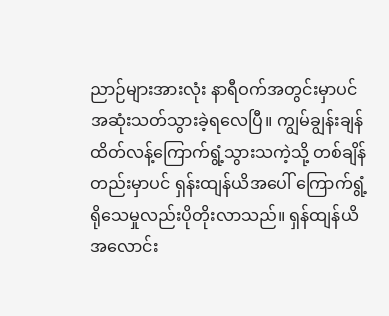ညာဉ်များအားလုံး နာရီဝက်အတွင်းမှာပင် အဆုံးသတ်သွားခဲ့ရလေပြီ။ ကျွမ်ချွန်းချန် ထိတ်လန့်ကြောက်ရွံ့သွားသကဲ့သို့ တစ်ချိန်တည်းမှာပင် ရှန်းထျန်ယိအပေါ် ကြောက်ရွံ့ရိုသေမှုလည်းပိုတိုးလာသည်။ ရှန်ထျန်ယိ အလောင်း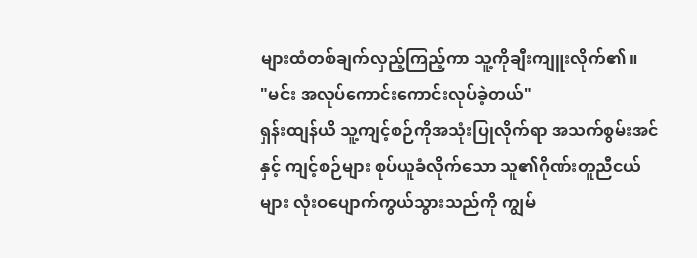များထံတစ်ချက်လှည့်ကြည့်ကာ သူ့ကိုချီးကျူးလိုက်၏။
"မင်း အလုပ်ကောင်းကောင်းလုပ်ခဲ့တယ်"
ရှန်းထျန်ယိ သူ့ကျင့်စဉ်ကိုအသုံးပြုလိုက်ရာ အသက်စွမ်းအင်နှင့် ကျင့်စဉ်များ စုပ်ယူခံလိုက်သော သူ၏ဂိုဏ်းတူညီငယ်များ လုံးဝပျောက်ကွယ်သွားသည်ကို ကျွမ်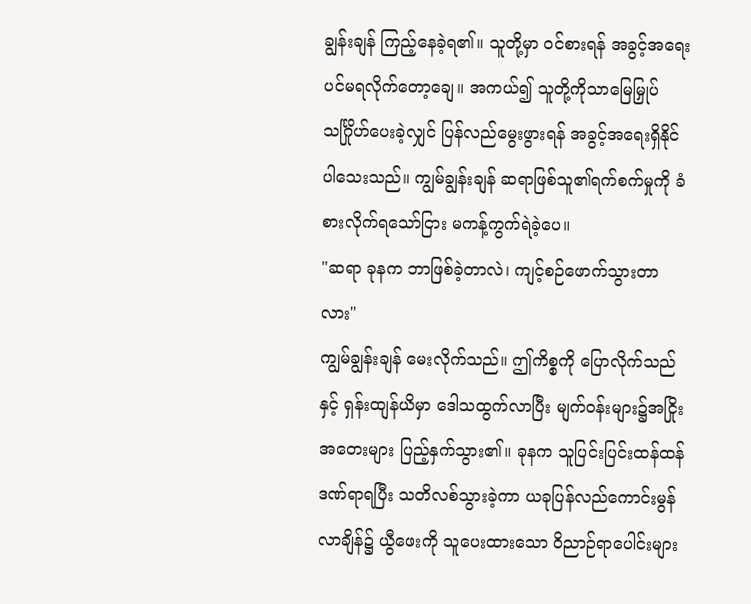ချွန်းချန် ကြည့်နေခဲ့ရ၏။ သူတို့မှာ ဝင်စားရန် အခွင့်အရေးပင်မရလိုက်တော့ချေ။ အကယ်၍ သူတို့ကိုသာမြေမြှုပ်သင်္ဂြိုဟ်ပေးခဲ့လျှင် ပြန်လည်မွေးဖွားရန် အခွင့်အရေးရှိနိုင်ပါသေးသည်။ ကျွမ်ချွန်းချန် ဆရာဖြစ်သူ၏ရက်စက်မှုကို ခံစားလိုက်ရသော်ငြား မကန့်ကွက်ရဲခဲ့ပေ။
"ဆရာ ခုနက ဘာဖြစ်ခဲ့တာလဲ၊ ကျင့်စဉ်ဖောက်သွားတာလား"
ကျွမ်ချွန်းချန် မေးလိုက်သည်။ ဤကိစ္စကို ပြောလိုက်သည်နှင့် ရှန်းထျန်ယိမှာ ဒေါသထွက်လာပြီး မျက်ဝန်းများ၌အငြိုးအတေးများ ပြည့်နှက်သွား၏။ ခုနက သူပြင်းပြင်းထန်ထန်ဒဏ်ရာရပြီး သတိလစ်သွားခဲ့ကာ ယခုပြန်လည်ကောင်းမွန်လာချိန်၌ ယွီဖေးကို သူပေးထားသော ဝိညာဉ်ရာပေါင်းများ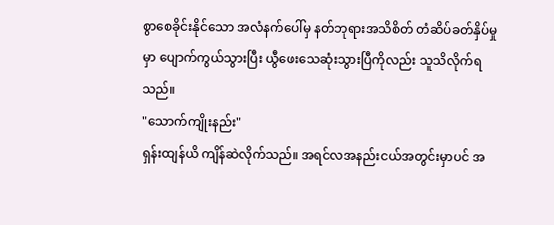စွာစေခိုင်းနိုင်သော အလံနက်ပေါ်မှ နတ်ဘုရားအသိစိတ် တံဆိပ်ခတ်နှိပ်မှုမှာ ပျောက်ကွယ်သွားပြီး ယွီဖေးသေဆုံးသွားပြီကိုလည်း သူသိလိုက်ရသည်။
"သောက်ကျိုးနည်း"
ရှန်းထျန်ယိ ကျိန်ဆဲလိုက်သည်။ အရင်လအနည်းငယ်အတွင်းမှာပင် အ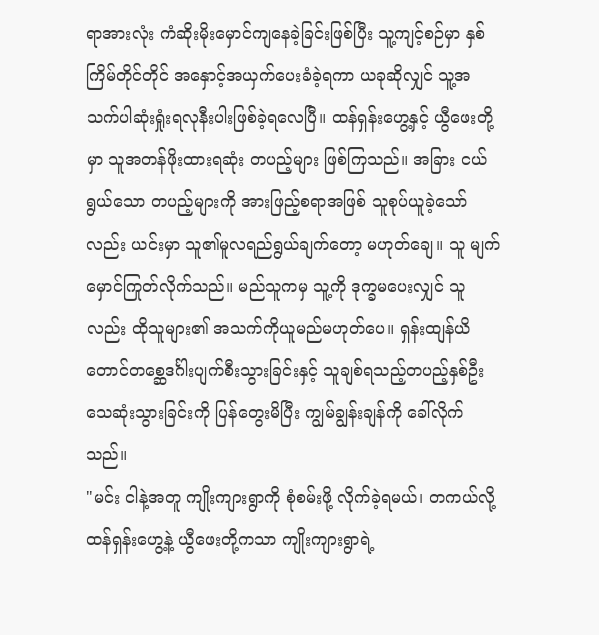ရာအားလုံး ကံဆိုးမိုးမှောင်ကျနေခဲ့ခြင်းဖြစ်ပြီး သူ့ကျင့်စဉ်မှာ နှစ်ကြိမ်တိုင်တိုင် အနှောင့်အယှက်ပေးခံခဲ့ရကာ ယခုဆိုလျှင် သူ့အသက်ပါဆုံးရှုံးရလုနီးပါးဖြစ်ခဲ့ရလေပြီ။ ထန်ရှန်းဟွေ့နှင့် ယွီဖေးတို့မှာ သူအတန်ဖိုးထားရဆုံး တပည့်များ ဖြစ်ကြသည်။ အခြား ငယ်ရွယ်သော တပည့်များကို အားဖြည့်စရာအဖြစ် သူစုပ်ယူခဲ့သော်လည်း ယင်းမှာ သူ၏မူလရည်ရွယ်ချက်တော့ မဟုတ်ချေ။ သူ မျက်မှောင်ကြုတ်လိုက်သည်။ မည်သူကမှ သူ့ကို ဒုက္ခမပေးလျှင် သူလည်း ထိုသူများ၏ အသက်ကိုယူမည်မဟုတ်ပေ။ ရှန်းထျန်ယိ တောင်တစ္ဆေဒင်္ဂါးပျက်စီးသွားခြင်းနှင့် သူချစ်ရသည့်တပည့်နှစ်ဦး သေဆုံးသွားခြင်းကို ပြန်တွေးမိပြီး ကျွမ်ချွန်းချန်ကို ခေါ်လိုက်သည်။
"မင်း ငါနဲ့အတူ ကျိုးကျားရွာကို စုံစမ်းဖို့ လိုက်ခဲ့ရမယ်၊ တကယ်လို့ ထန်ရှန်းဟွေ့နဲ့ ယွီဖေးတို့ကသာ ကျိုးကျားရွာရဲ့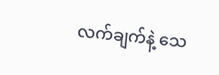လက်ချက်နဲ့ သေ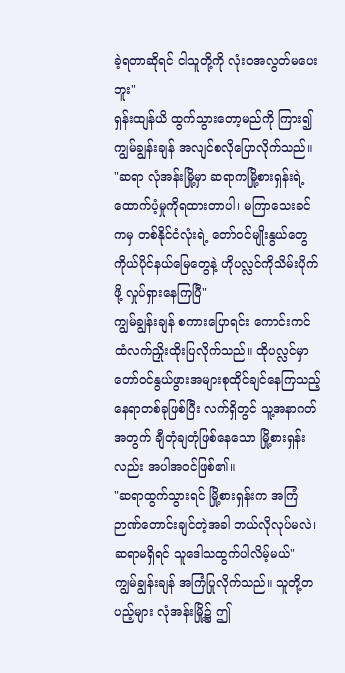ခဲ့ရတာဆိုရင် ငါသူတို့ကို လုံးဝအလွတ်မပေးဘူး"
ရှန်းထျန်ယိ ထွက်သွားတော့မည်ကို ကြား၍ ကျွမ်ချွန်းချန် အလျင်စလိုပြောလိုက်သည်။
"ဆရာ လုံအန်းမြို့မှာ ဆရာကမြို့စားရှန်းရဲ့ ထောက်ပံ့မှုကိုရထားတာပါ၊ မကြာသေးခင်ကမှ တစ်နိုင်ငံလုံးရဲ့ တော်ဝင်မျိုးနွယ်တွေ ကိုယ်ပိုင်နယ်မြေတွေနဲ့ ဟိုပလ္လင်ကိုသိမ်းပိုက်ဖို့ လှုပ်ရှားနေကြပြီ"
ကျွမ်ချွန်းချန် စကားပြောရင်း ကောင်းကင်ထံလက်ညှိုးထိုးပြလိုက်သည်။ ထိုပလ္လင်မှာ တော်ဝင်နွယ်ဖွားအများစုထိုင်ချင်နေကြသည့် နေရာတစ်ခုဖြစ်ပြီး လက်ရှိတွင် သူ့အနာဂတ်အတွက် ချီတုံချတုံဖြစ်နေသော မြို့စားရှန်းလည်း အပါအဝင်ဖြစ်၏။
"ဆရာထွက်သွားရင် မြို့စားရှန်းက အကြံဉာဏ်တောင်းချင်တဲ့အခါ ဘယ်လိုလုပ်မလဲ၊ ဆရာမရှိရင် သူဒေါသထွက်ပါလိမ့်မယ်"
ကျွမ်ချွန်းချန် အကြံပြုလိုက်သည်။ သူတို့တပည့်များ လုံအန်းမြို့၌ ဤ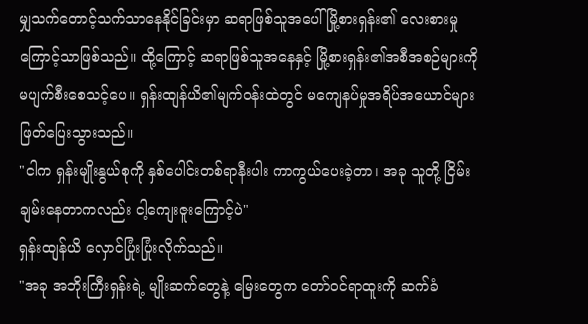မျှသက်တောင့်သက်သာနေနိုင်ခြင်းမှာ ဆရာဖြစ်သူအပေါ် မြို့စားရှန်း၏ လေးစားမှုကြောင့်သာဖြစ်သည်။ ထို့ကြောင့် ဆရာဖြစ်သူအနေနှင့် မြို့စားရှန်း၏အစီအစဉ်များကို မပျက်စီးစေသင့်ပေ။ ရှန်းထျန်ယိ၏မျက်ဝန်းထဲတွင် မကျေနပ်မှုအရိပ်အယောင်များ ဖြတ်ပြေးသွားသည်။
"ငါက ရှန်းမျိုးနွယ်စုကို နှစ်ပေါင်းတစ်ရာနီးပါး ကာကွယ်ပေးခဲ့တာ၊ အခု သူတို့ ငြိမ်းချမ်းနေတာကလည်း ငါ့ကျေးဇူးကြောင့်ပဲ"
ရှန်းထျန်ယိ လှောင်ပြုံးပြုံးလိုက်သည်။
"အခု အဘိုးကြီးရှန်းရဲ့ မျိုးဆက်တွေနဲ့ မြေးတွေက တော်ဝင်ရာထူးကို ဆက်ခံ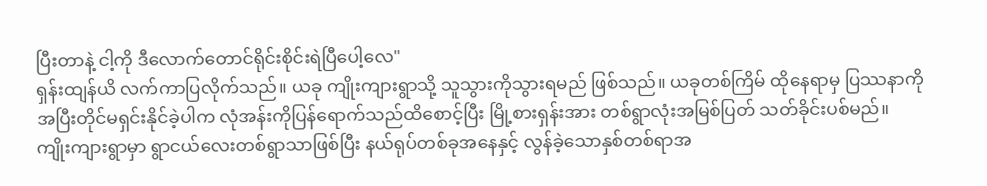ပြီးတာနဲ့ ငါ့ကို ဒီလောက်တောင်ရိုင်းစိုင်းရဲပြီပေါ့လေ"
ရှန်းထျန်ယိ လက်ကာပြလိုက်သည်။ ယခု ကျိုးကျားရွာသို့ သူသွားကိုသွားရမည် ဖြစ်သည်။ ယခုတစ်ကြိမ် ထိုနေရာမှ ပြဿနာကို အပြီးတိုင်မရှင်းနိုင်ခဲ့ပါက လုံအန်းကိုပြန်ရောက်သည်ထိစောင့်ပြီး မြို့စားရှန်းအား တစ်ရွာလုံးအမြစ်ပြတ် သတ်ခိုင်းပစ်မည်။ ကျိုးကျားရွာမှာ ရွာငယ်လေးတစ်ရွာသာဖြစ်ပြီး နယ်ရုပ်တစ်ခုအနေနှင့် လွန်ခဲ့သောနှစ်တစ်ရာအ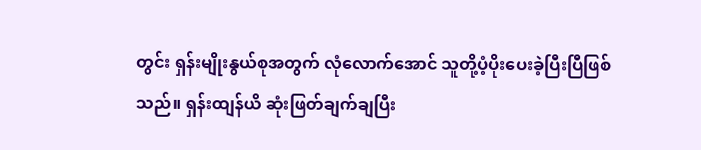တွင်း ရှန်းမျိုးနွယ်စုအတွက် လုံလောက်အောင် သူတို့ပံ့ပိုးပေးခဲ့ပြီးပြီဖြစ်သည်။ ရှန်းထျန်ယိ ဆုံးဖြတ်ချက်ချပြီး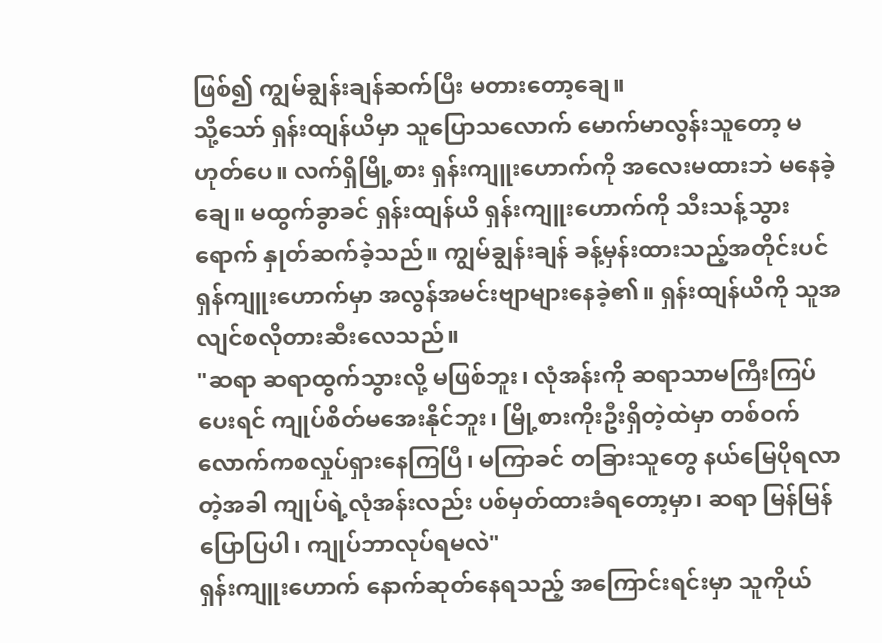ဖြစ်၍ ကျွမ်ချွန်းချန်ဆက်ပြီး မတားတော့ချေ။
သို့သော် ရှန်းထျန်ယိမှာ သူပြောသလောက် မောက်မာလွန်းသူတော့ မဟုတ်ပေ။ လက်ရှိမြို့စား ရှန်းကျူးဟောက်ကို အလေးမထားဘဲ မနေခဲ့ချေ။ မထွက်ခွာခင် ရှန်းထျန်ယိ ရှန်းကျူးဟောက်ကို သီးသန့်သွားရောက် နှုတ်ဆက်ခဲ့သည်။ ကျွမ်ချွန်းချန် ခန့်မှန်းထားသည့်အတိုင်းပင် ရှန်ကျူးဟောက်မှာ အလွန်အမင်းဗျာများနေခဲ့၏။ ရှန်းထျန်ယိကို သူအလျင်စလိုတားဆီးလေသည်။
"ဆရာ ဆရာထွက်သွားလို့ မဖြစ်ဘူး၊ လုံအန်းကို ဆရာသာမကြီးကြပ်ပေးရင် ကျုပ်စိတ်မအေးနိုင်ဘူး၊ မြို့စားကိုးဦးရှိတဲ့ထဲမှာ တစ်ဝက်လောက်ကစလှုပ်ရှားနေကြပြီ၊ မကြာခင် တခြားသူတွေ နယ်မြေပိုရလာတဲ့အခါ ကျုပ်ရဲ့လုံအန်းလည်း ပစ်မှတ်ထားခံရတော့မှာ၊ ဆရာ မြန်မြန်ပြောပြပါ၊ ကျုပ်ဘာလုပ်ရမလဲ"
ရှန်းကျူးဟောက် နောက်ဆုတ်နေရသည့် အကြောင်းရင်းမှာ သူကိုယ်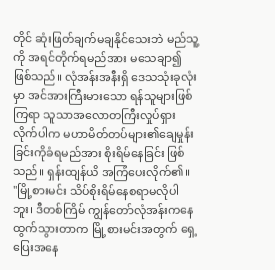တိုင် ဆုံးဖြတ်ချက်မချနိုင်သေးဘဲ မည်သူ့ကို အရင်တိုက်ရမည်အား မသေချာ၍ ဖြစ်သည်။ လုံအန်းအနီးရှိ ဒေသသုံးခုလုံးမှာ အင်အားကြီးမားသော ရန်သူများဖြစ်ကြရာ သူသာအလောတကြီးလှုပ်ရှားလိုက်ပါက မဟာမိတ်တပ်များ၏ချေမှုန်းခြင်းကိုခံရမည်အား စိုးရိမ်နေခြင်း ဖြစ်သည်။ ရှန်းထျန်ယိ အကြံပေးလိုက်၏။
"မြို့စားမင်း သိပ်စိုးရိမ်နေစရာမလိုပါဘူး၊ ဒီတစ်ကြိမ် ကျွန်တော်လုံအန်းကနေ ထွက်သွားတာက မြို့စားမင်းအတွက် ရှေ့ပြေးအနေ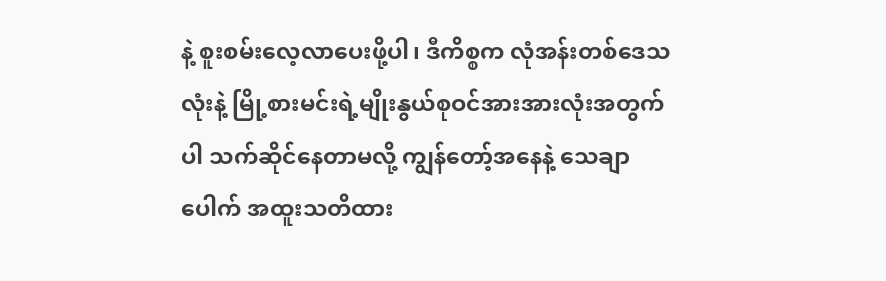နဲ့ စူးစမ်းလေ့လာပေးဖို့ပါ၊ ဒီကိစ္စက လုံအန်းတစ်ဒေသလုံးနဲ့ မြို့စားမင်းရဲ့မျိုးနွယ်စုဝင်အားအားလုံးအတွက်ပါ သက်ဆိုင်နေတာမလို့ ကျွန်တော့်အနေနဲ့ သေချာပေါက် အထူးသတိထား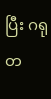ပြီး ဂရုတ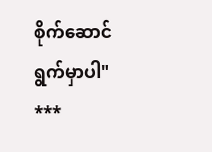စိုက်ဆောင်ရွက်မှာပါ"
***